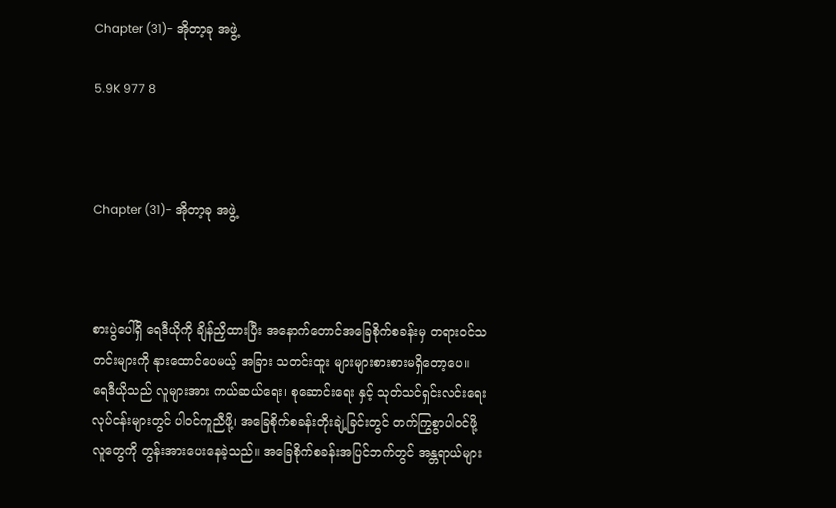Chapter (31)- အိုတာ့ခု အဖွဲ့

5.9K 977 8



Chapter (31)- အိုတာ့ခု အဖွဲ့



စားပွဲပေါ်ရှိ ရေဒီယိုကို ချိန်ညှိထားပြီး အနောက်တောင်အခြေစိုက်စခန်းမှ တရားဝင်သတင်းများကို နုားထောင်ပေမယ့် အခြား သတင်းထူး များများစားစားမရှိတော့ပေ။  ရေဒီယိုသည် လူများအား ကယ်ဆယ်ရေး၊ စုဆောင်းရေး နှင့် သုတ်သင်ရှင်းလင်းရေး လုပ်ငန်းများတွင် ပါဝင်ကူညီဖို့၊ အခြေစိုက်စခန်းတိုးချဲ့ခြင်းတွင် တက်ကြွစွာပါဝင်ဖို့ လူတွေကို တွန်းအားပေးနေခဲ့သည်။ အခြေစိုက်စခန်းအပြင်ဘက်တွင် အန္တရာယ်များ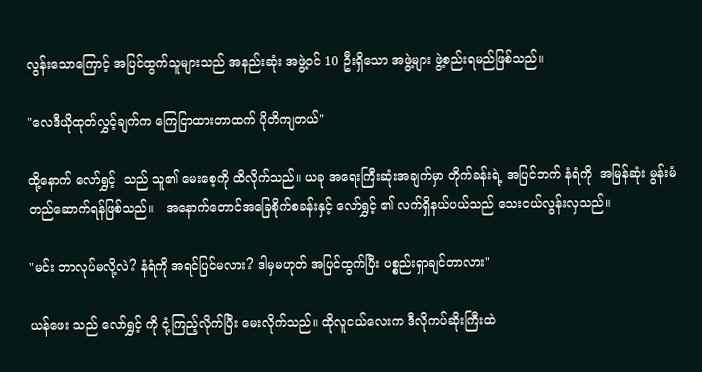လွန်းသောကြောင့် အပြင်ထွက်သူများသည် အနည်းဆုံး အဖွဲ့ဝင် 10 ဦးရှိသော အဖွဲ့များ ဖွဲ့စည်းရမည်ဖြစ်သည်။

"လေဒီယိုထုတ်လွှင့်ချက်က ကြေငြာထားတာထက် ပိုတိကျတယ်"

ထို့နောက် လော်ရွှင့်  သည် သူ၏ မေးစေ့ကို ထိလိုက်သည်။ ယခု အရေးကြီးဆုံးအချက်မှာ တိုက်ခန်းရဲ့ အပြင်ဘက် နံရံကို  အမြန်ဆုံး မွန်းမံတည်ဆောက်ရန်ဖြစ်သည်။   အနောက်တောင်အခြေစိုက်စခန်းနှင့် လော်ရွှင့် ၏ လက်ရှိနယ်ပယ်သည် သေးငယ်လွန်းလှသည်။

"မင်း ဘာလုပ်မလို့လဲ? နံရံကို အရင်ပြင်မလား? ဒါမှမဟုတ် အပြင်ထွက်ပြီး ပစ္စည်းရှာချင်တာလား"

ယန်ဖေး သည် လော်ရွှင့် ကို ငုံ့ကြည့်လိုက်ပြီး မေးလိုက်သည်။ ထိုလူငယ်လေးက ဒီလိုကပ်ဆိုးကြီးထဲ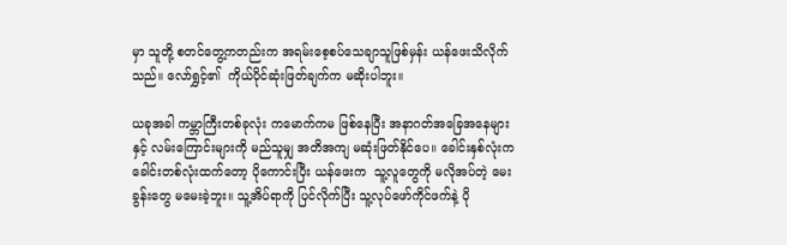မှာ သူတို့ စတင်တွေ့ကတည်းက အရမ်းစေ့စပ်သေချာသူဖြစ်မှန်း ယန်ဖေးသိလိုက်သည်။ လော်ရွှင့်၏  ကိုယ်ပိုင်ဆုံးဖြတ်ချက်က မဆိုးပါဘူး။

ယခုအခါ ကမ္ဘာကြီးတစ်ခုလုံး ကမောက်ကမ ဖြစ်နေပြီး အနာဂတ်အခြေအနေများနှင့် လမ်းကြောင်းများကို မည်သူမျှ အတိအကျ မဆုံးဖြတ်နိုင်ပေ။ ခေါင်းနှစ်လုံးက ခေါင်းတစ်လုံးထက်တော့ ပိုကောင်းပြီး ယန်ဖေးက  သူ့လူတွေကို မလိုအပ်တဲ့ မေးခွန်းတွေ မမေးခဲ့ဘူး။ သူ့အိပ်ရာကို ပြင်လိုက်ပြီး သူ့လုပ်ဖော်ကိုင်ဖက်နဲ့ ပို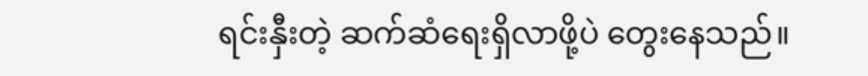ရင်းနှီးတဲ့ ဆက်ဆံရေးရှိလာဖို့ပဲ တွေးနေသည်။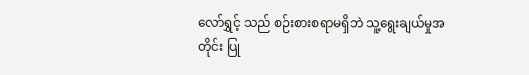လော်ရွှင့် သည် စဉ်းစားစရာမရှိဘဲ သူ့ရွေးချယ်မှုအတိုင်း ပြု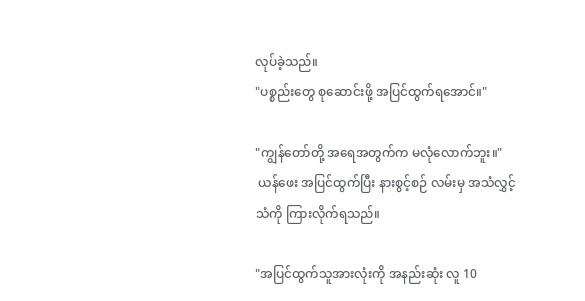လုပ်ခဲ့သည်။
"ပစ္စည်းတွေ စုဆောင်းဖို့ အပြင်ထွက်ရအောင်။"

"ကျွန်တော်တို့ အရေအတွက်က မလုံလောက်ဘူး။"
 ယန်ဖေး အပြင်ထွက်ပြီး နားစွင့်စဉ် လမ်းမှ အသံလွှင့်သံကို ကြားလိုက်ရသည်။

"အပြင်ထွက်သူအားလုံးကို အနည်းဆုံး လူ 10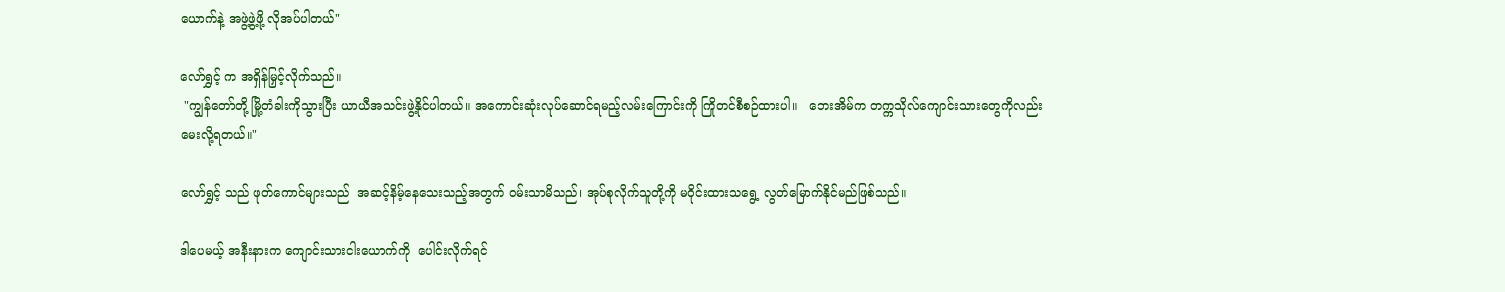ယောက်နဲ့ အဖွဲ့ဖွဲ့ဖို့ လိုအပ်ပါတယ်"

လော်ရွှင့် က အရှိန်မြှင့်လိုက်သည်။
 "ကျွန်တော်တို့ မြို့တံခါးကိုသွားပြီး ယာယီအသင်းဖွဲ့နိုင်ပါတယ်။ အကောင်းဆုံးလုပ်ဆောင်ရမည့်လမ်းကြောင်းကို ကြိုတင်စီစဉ်ထားပါ။   ဘေးအိမ်က တက္ကသိုလ်ကျောင်းသားတွေကိုလည်း မေးလို့ရတယ်။"

လော်ရွှင့် သည် ဖုတ်ကောင်များသည်  အဆင့်နိမ့်နေသေးသည့်အတွက် ဝမ်းသာမိသည်၊ အုပ်စုလိုက်သူတို့ကို မဝိုင်းထားသရွေ့ လွတ်မြောက်နိုင်မည်ဖြစ်သည်။

ဒါပေမယ့် အနီးနားက ကျောင်းသားငါးယောက်ကို  ပေါင်းလိုက်ရင်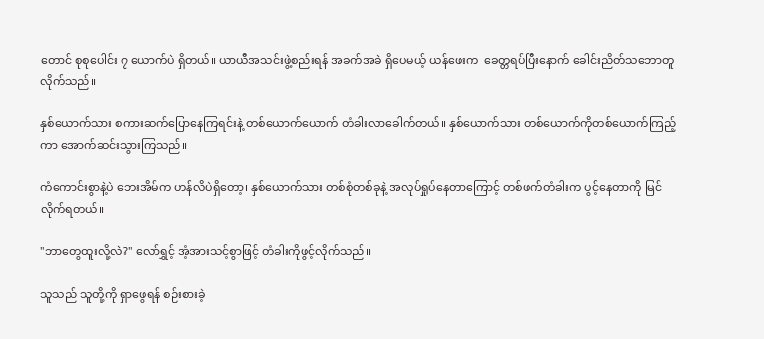တောင် စုစုပေါင်း ၇ ယောက်ပဲ ရှိတယ်။ ယာယီအသင်းဖွဲ့စည်းရန် အခက်အခဲ ရှိပေမယ့် ယန်ဖေးက  ခေတ္တရပ်ပြီးနောက် ခေါင်းညိတ်သဘောတူလိုက်သည်။

နှစ်ယောက်သား စကားဆက်ပြောနေကြရင်းနဲ့ တစ်ယောက်ယောက် တံခါးလာခေါက်တယ်။ နှစ်ယောက်သား တစ်ယောက်ကိုတစ်ယောက်ကြည့်ကာ အောက်ဆင်းသွားကြသည်။

ကံကောင်းစွာနဲ့ပဲ ဘေးအိမ်က ဟန်လိပဲရှိတော့၊ နှစ်ယောက်သား တစ်စုံတစ်ခုနဲ့ အလုပ်ရှုပ်နေတာကြောင့် တစ်ဖက်တံခါးက ပွင့်နေတာကို မြင်လိုက်ရတယ်။

"ဘာတွေထူးလို့လဲ?" လော်ရွှင့် အံ့အားသင့်စွာဖြင့် တံခါးကိုဖွင့်လိုက်သည်။

သူသည် သူတို့ကို ရှာဖွေရန် စဉ်းစားခဲ့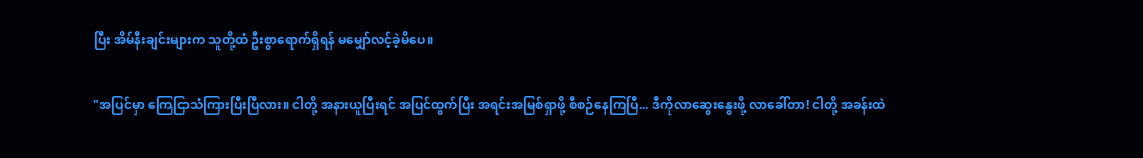ပြီး အိမ်နီးချင်းများက သူတို့ထံ ဦးစွာရောက်ရှိရန် မမျှော်လင့်ခဲ့မိပေ။

"အပြင်မှာ ကြေငြာသံကြားပြီးပြီလား။ ငါတို့ အနားယူပြီးရင် အပြင်ထွက်ပြီး အရင်းအမြစ်ရှာဖို့ စီစဉ်နေကြပြီ... ဒီကိုလာဆွေးနွေးဖို့ လာခေါ်တာ! ငါတို့ အခန်းထဲ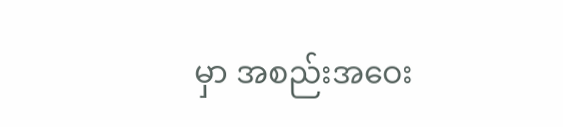မှာ အစည်းအဝေး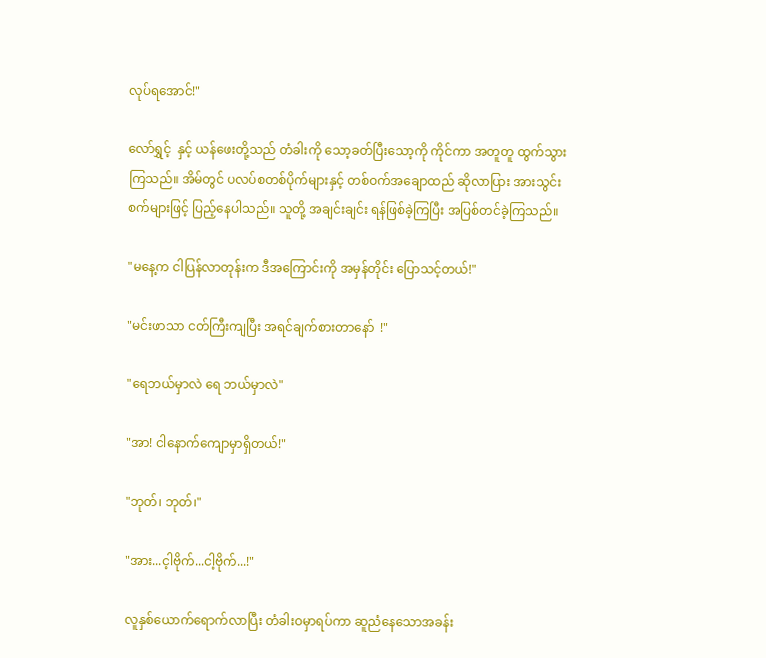လုပ်ရအောင်!"

လော်ရွှင့်  နှင့် ယန်ဖေးတို့သည် တံခါးကို သော့ခတ်ပြီးသော့ကို ကိုင်ကာ အတူတူ ထွက်သွားကြသည်။ အိမ်တွင် ပလပ်စတစ်ပိုက်များနှင့် တစ်ဝက်အချောထည် ဆိုလာပြား အားသွင်းစက်များဖြင့် ပြည့်နေပါသည်။ သူတို့ အချင်းချင်း ရန်ဖြစ်ခဲ့ကြပြီး အပြစ်တင်ခဲ့ကြသည်။

"မနေ့က ငါပြန်လာတုန်းက ဒီအကြောင်းကို အမှန်တိုင်း ပြောသင့်တယ်!"

"မင်းဖာသာ ငတ်ကြီးကျပြီး အရင်ချက်စားတာနော်  !"

"ရေဘယ်မှာလဲ ရေ ဘယ်မှာလဲ"

"အာ! ငါနောက်ကျောမှာရှိတယ်!"

"ဘုတ်၊ ဘုတ်၊"

"အား...င့ါဗိုက်...ငါ့ဗိုက်...!"

လူနှစ်ယောက်ရောက်လာပြီး တံခါးဝမှာရပ်ကာ ဆူညံနေသောအခန်း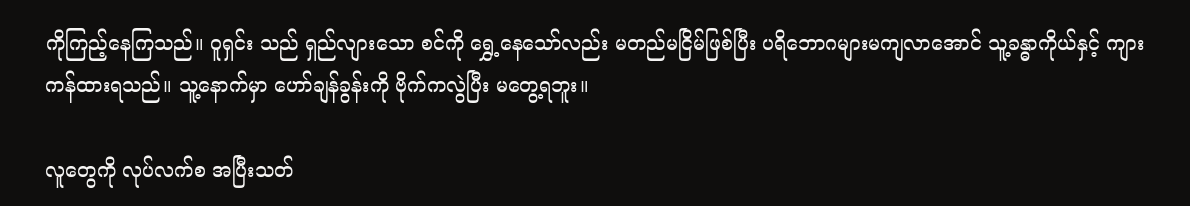ကိုကြည့်နေကြသည်။ ဝူရှင်း သည် ရှည်လျားသော စင်ကို ရွှေ့နေသော်လည်း မတည်မငြိမ်ဖြစ်ပြီး ပရိဘောဂများမကျလာအောင် သူ့ခန္ဓာကိုယ်နှင့် ကျားကန်ထားရသည်။ သူ့နောက်မှာ ဟော်ချန်ခွန်းကို ဗိုက်ကလွဲပြီး မတွေ့ရဘူး။

လူတွေကို လုပ်လက်စ အပြီးသတ်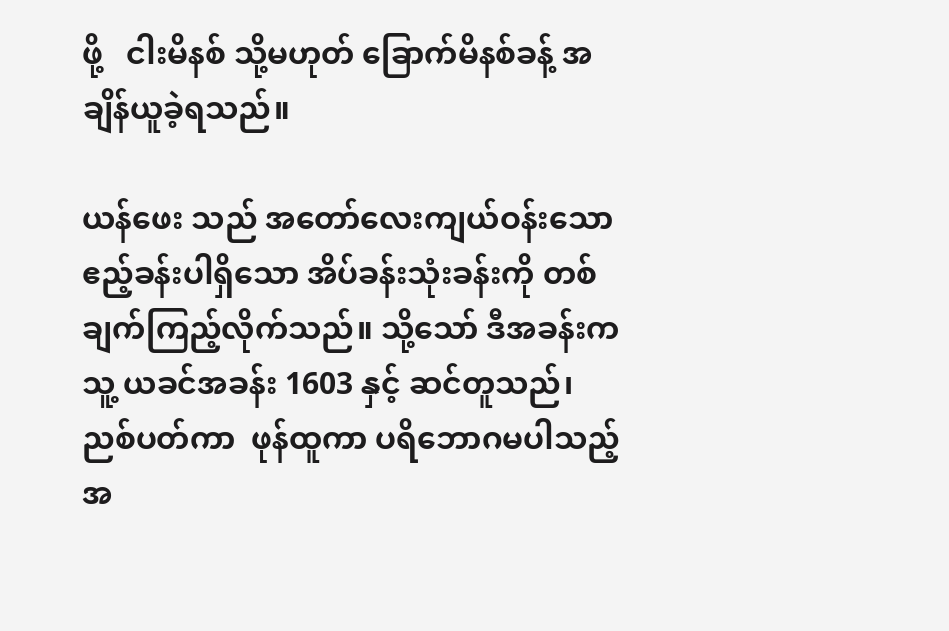ဖို့   ငါးမိနစ် သို့မဟုတ် ခြောက်မိနစ်ခန့် အချိန်ယူခဲ့ရသည်။

ယန်ဖေး သည် အတော်လေးကျယ်ဝန်းသော ဧည့်ခန်းပါရှိသော အိပ်ခန်းသုံးခန်းကို တစ်ချက်ကြည့်လိုက်သည်။ သို့သော် ဒီအခန်းက သူ့ ယခင်အခန်း 1603 နှင့် ဆင်တူသည်၊ ညစ်ပတ်ကာ  ဖုန်ထူကာ ပရိဘောဂမပါသည့်အ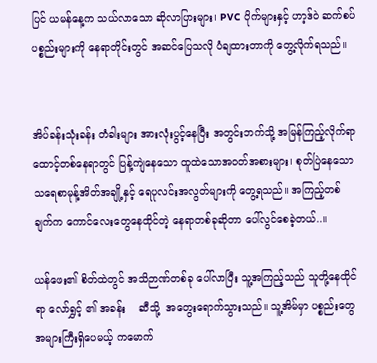ပြင် ယမန်နေ့က သယ်လာသော ဆိုလာပြားများ၊ PVC ပိုက်များနှင့် ဟာ့ဒ်ဝဲ ဆက်စပ်ပစ္စည်းများကို နေရာတိုင်းတွင် အဆင်ပြေသလို ပံချထားတာကို တွေ့လိုက်ရသည်။


အိပ်ခန်းသုံးခန်း တံခါးများ အားလုံးပွင့်နေပြီး အတွင်းဘက်သို့ အမြန်ကြည့်လိုက်ရာ ထောင့်တစ်နေရာတွင် ပြန့်ကျဲနေသော ထူထဲသောအဝတ်အစားများ၊ စုတ်ပြဲနေသော သရေစာမုန့်အိတ်အချို့နှင့် ရေပုလင်းအလွတ်များကို တွေ့ရသည်။ အကြည့်တစ်ချက်က ကောင်လေးတွေနေထိုင်တဲ့ နေရာတစ်ခုဆိုတာ ပေါ်လွင်စေခဲ့တယ်..။

ယန်ဖေး၏ စိတ်ထဲတွင် အသိဉာဏ်တစ်ခု ပေါ်လာပြီး သူ့အကြည့်သည် သူတို့နေထိုင်ရာ လော်ရွှင့် ၏ အခန်း    ဆီသို့  အတွေးရောက်သွားသည်။ သူ့အိမ်မှာ ပစ္စည်းတွေအများကြီးရှိပေမယ့် ကမောက်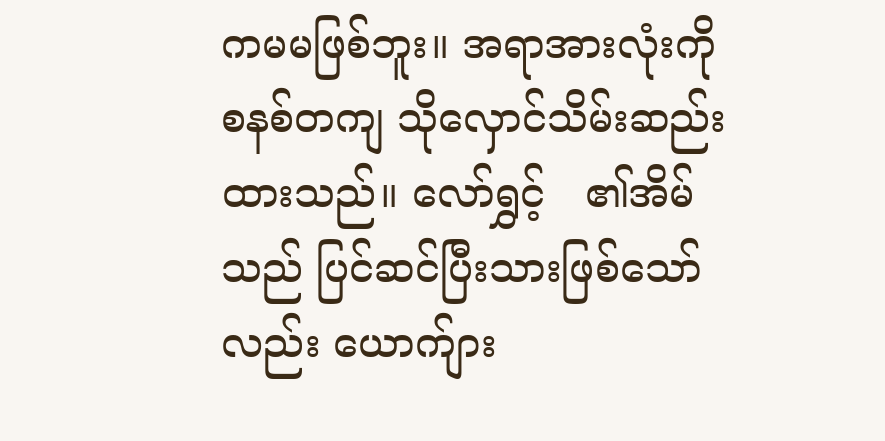ကမမဖြစ်ဘူး။ အရာအားလုံးကို စနစ်တကျ သိုလှောင်သိမ်းဆည်းထားသည်။ လော်ရွှင့်   ၏အိမ်သည် ပြင်ဆင်ပြီးသားဖြစ်သော်လည်း ယောက်ျား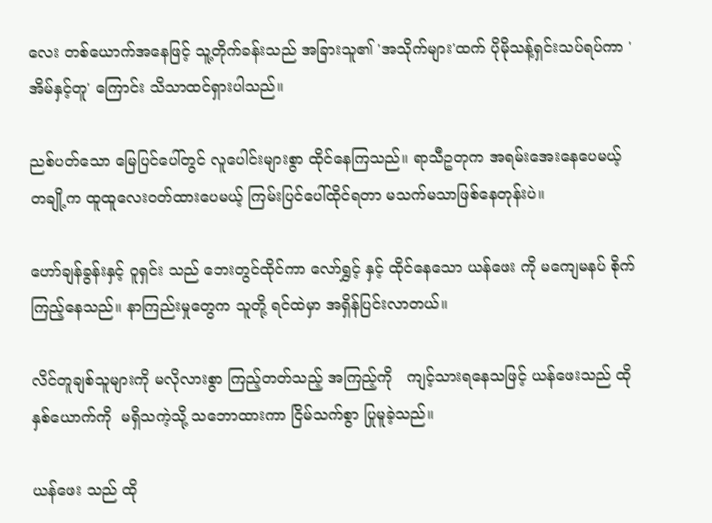လေး တစ်ယောက်အနေဖြင့် သူ့တိုက်ခန်းသည် အခြားသူ၏ 'အသိုက်များ'ထက် ပိုမိုသန့်ရှင်းသပ်ရပ်ကာ 'အိမ်နှင့်တူ' ကြောင်း သိသာထင်ရှားပါသည်။

ညစ်ပတ်သော မြေပြင်ပေါ်တွင် လူပေါင်းများစွာ ထိုင်နေကြသည်။ ရာသီဥတုက အရမ်းအေးနေပေမယ့် တချို့က ထူထူလေးဝတ်ထားပေမယ့် ကြမ်းပြင်ပေါ်ထိုင်ရတာ မသက်မသာဖြစ်နေတုန်းပဲ။

ဟော်ချန်ခွန်းနှင့် ဝူရှင်း သည် ဘေးတွင်ထိုင်ကာ လော်ရွှင့် နှင့် ထိုင်နေသော ယန်ဖေး ကို မကျေမနပ် စိုက်ကြည့်နေသည်။ နာကြည်းမှုတွေက သူတို့ ရင်ထဲမှာ အရှိန်ပြင်းလာတယ်။

လိင်တူချစ်သူများကို မလိုလားစွာ ကြည့်တတ်သည့် အကြည့်ကို   ကျင့်သားရနေသဖြင့် ယန်ဖေးသည် ထိုနှစ်ယောက်ကို  မရှိသကဲ့သို့ သဘောထားကာ ငြိမ်သက်စွာ ပြုမူခဲ့သည်။

ယန်ဖေး သည် ထို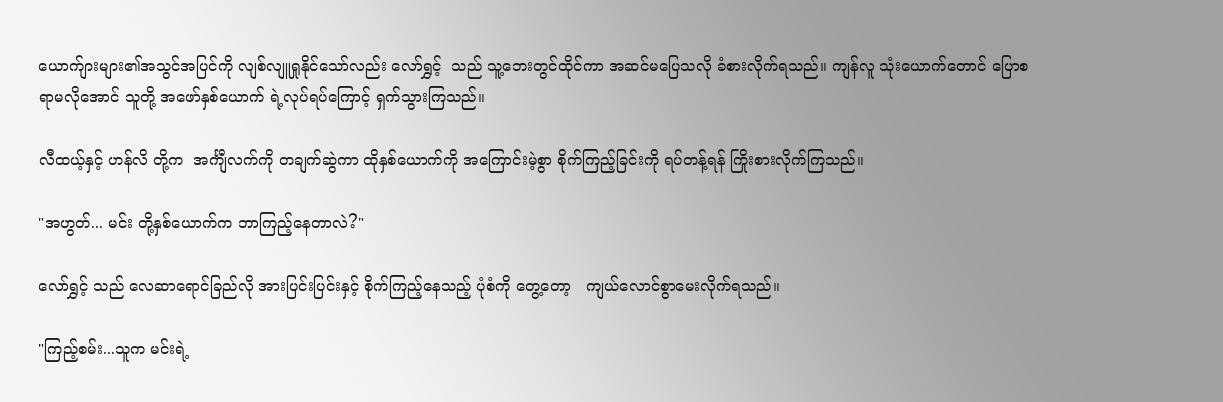ယောက်ျားများ၏အသွင်အပြင်ကို လျစ်လျူရှုနိုင်သော်လည်း လော်ရွှင့်  သည် သူ့ဘေးတွင်ထိုင်ကာ အဆင်မပြေသလို ခံစားလိုက်ရသည်။ ကျန်လူ သုံးယောက်တောင် ပြောစရာမလိုအောင် သူတို့ အဖော်နှစ်ယောက် ရဲ့လုပ်ရပ်ကြောင့် ရှက်သွားကြသည်။

လီထယ့်နှင့် ဟန်လိ တို့က  အင်္ကျီလက်ကို တချက်ဆွဲကာ ထိုနှစ်ယောက်ကို အကြောင်းမဲ့စွာ စိုက်ကြည့်ခြင်းကို ရပ်တန့်ရန် ကြိုးစားလိုက်ကြသည်။

"အဟွတ်... မင်း တို့နှစ်ယောက်က ဘာကြည့်နေတာလဲ?"

လော်ရွှင့် သည် လေဆာရောင်ခြည်လို အားပြင်းပြင်းနှင့် စိုက်ကြည့်နေသည့် ပုံစံကို တွေ့တော့   ကျယ်လောင်စွာမေးလိုက်ရသည်။

"ကြည့်စမ်း...သူက မင်းရဲ့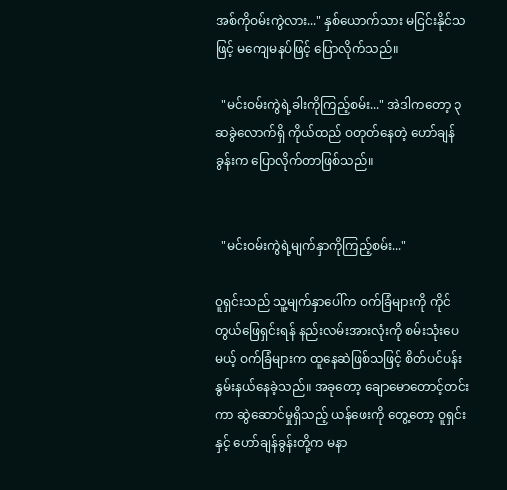အစ်ကိုဝမ်းကွဲလား..." နှစ်ယောက်သား မငြင်းနိုင်သဖြင့် မကျေမနပ်ဖြင့် ပြောလိုက်သည်။

  "မင်းဝမ်းကွဲရဲ့ခါးကိုကြည့်စမ်း..." အဲဒါကတော့ ၃ဆခွဲလောက်ရှိ ကိုယ်ထည် ဝတုတ်နေတဲ့ ဟော်ချန်ခွန်းက ပြောလိုက်တာဖြစ်သည်။


  "မင်းဝမ်းကွဲရဲ့မျက်နှာကိုကြည့်စမ်း..."

ဝူရှင်းသည် သူ့မျက်နှာပေါ်က ဝက်ခြံများကို ကိုင်တွယ်ဖြေရှင်းရန် နည်းလမ်းအားလုံးကို စမ်းသုံးပေမယ့် ဝက်ခြံများက ထူနေဆဲဖြစ်သဖြင့် စိတ်ပင်ပန်းနွမ်းနယ်နေခဲ့သည်။ အခုတော့ ချောမောတောင့်တင်းကာ ဆွဲဆောင်မှုရှိသည့် ယန်ဖေးကို တွေ့တော့ ဝူရှင်းနှင့် ဟော်ချန်ခွန်းတို့က မနာ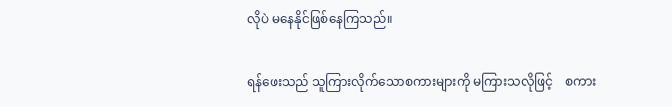လိုပဲ မနေနိုင်ဖြစ်နေကြသည်။

ရန်ဖေးသည် သူကြားလိုက်သောစကားများကို မကြားသလိုဖြင့်    စကား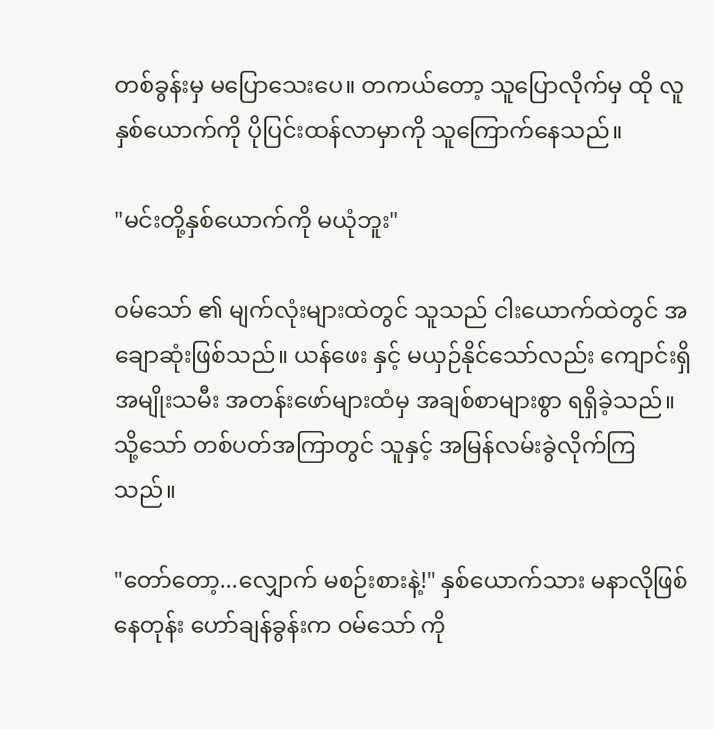တစ်ခွန်းမှ မပြောသေးပေ။ တကယ်တော့ သူပြောလိုက်မှ ထို လူနှစ်ယောက်ကို ပိုပြင်းထန်လာမှာကို သူကြောက်နေသည်။

"မင်းတို့နှစ်ယောက်ကို မယုံဘူး"

ဝမ်သော် ၏ မျက်လုံးများထဲတွင် သူသည် ငါးယောက်ထဲတွင် အချောဆုံးဖြစ်သည်။ ယန်ဖေး နှင့် မယှဉ်နိုင်သော်လည်း ကျောင်းရှိ   အမျိုးသမီး အတန်းဖော်များထံမှ အချစ်စာများစွာ ရရှိခဲ့သည်။ သို့သော် တစ်ပတ်အကြာတွင် သူနှင့် အမြန်လမ်းခွဲလိုက်ကြသည်။

"တော်တော့...လျှောက် မစဉ်းစားနဲ့!" နှစ်ယောက်သား မနာလိုဖြစ်နေတုန်း ဟော်ချန်ခွန်းက ဝမ်သော် ကို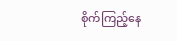စိုက်ကြည့်နေ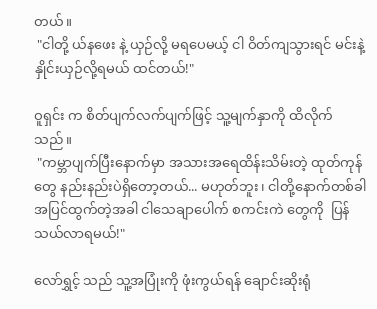တယ်။
 "ငါတို့ ယ်နဖေး နဲ့ ယှဉ်လို့ မရပေမယ့် ငါ ဝိတ်ကျသွားရင် မင်းနဲ့ နှိုင်းယှဉ်လို့ရမယ် ထင်တယ်!"

ဝူရှင်း က စိတ်ပျက်လက်ပျက်ဖြင့် သူ့မျက်နှာကို ထိလိုက်သည်။
 "ကမ္ဘာပျက်ပြီးနောက်မှာ အသားအရေထိန်းသိမ်းတဲ့ ထုတ်ကုန်တွေ နည်းနည်းပဲရှိတော့တယ်... မဟုတ်ဘူး၊ ငါတို့နောက်တစ်ခါ အပြင်ထွက်တဲ့အခါ ငါသေချာပေါက် စကင်းကဲ တွေကို  ပြန်သယ်လာရမယ်!"

လော်ရွှင့် သည် သူ့အပြုံးကို ဖုံးကွယ်ရန် ချောင်းဆိုးရုံ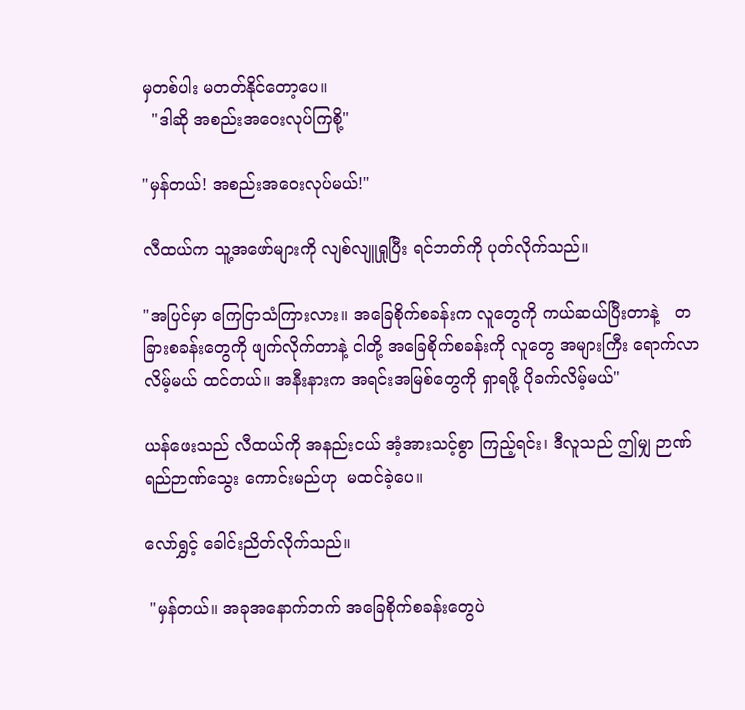မှတစ်ပါး မတတ်နိုင်တော့ပေ။
  "ဒါဆို အစည်းအဝေးလုပ်ကြစို့"

"မှန်တယ်! အစည်းအဝေးလုပ်မယ်!"

လီထယ်က သူ့အဖော်များကို လျစ်လျူရှုပြီး ရင်ဘတ်ကို ပုတ်လိုက်သည်။

"အပြင်မှာ ကြေငြာသံကြားလား။ အခြေစိုက်စခန်းက လူတွေကို ကယ်ဆယ်ပြီးတာနဲ့   တခြားစခန်းတွေကို ဖျက်လိုက်တာနဲ့ ငါတို့ အခြေစိုက်စခန်းကို လူတွေ အများကြီး ရောက်လာလိမ့်မယ် ထင်တယ်။ အနီးနားက အရင်းအမြစ်တွေကို ရှာရဖို့ ပိုခက်လိမ့်မယ်"

ယန်ဖေးသည် လီထယ်ကို အနည်းငယ် အံ့အားသင့်စွာ ကြည့်ရင်း၊ ဒီလူသည် ဤမျှ ဉာဏ်ရည်ဉာဏ်သွေး ကောင်းမည်ဟု  မထင်ခဲ့ပေ။

လော်ရွှင့် ခေါင်းညိတ်လိုက်သည်။

 "မှန်တယ်။ အခုအနောက်ဘက် အခြေစိုက်စခန်းတွေပဲ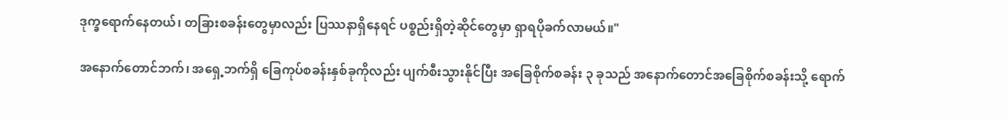ဒုက္ခရောက်နေတယ်၊ တခြားစခန်းတွေမှာလည်း ပြဿနာရှိနေရင် ပစ္စည်းရှိတဲ့ဆိုင်တွေမှာ ရှာရပိုခက်လာမယ်။"

အနောက်တောင်ဘက်၊ အရှေ့ဘက်ရှိ ခြေကုပ်စခန်းနှစ်ခုကိုလည်း ပျက်စီးသွားနိုင်ပြီး အခြေစိုက်စခန်း ၃ ခုသည် အနောက်တောင်အခြေစိုက်စခန်းသို့ ရောက်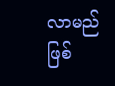လာမည်ဖြစ်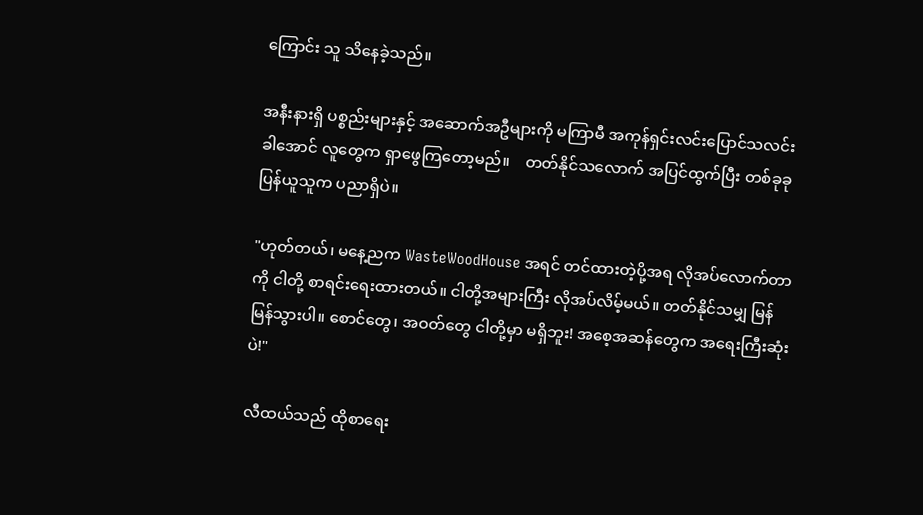ကြောင်း သူ သိနေခဲ့သည်။

အနီးနားရှိ ပစ္စည်းများနှင့် အဆောက်အဦများကို မကြာမီ အကုန်ရှင်းလင်းပြောင်သလင်းခါအောင် လူတွေက ရှာဖွေကြတော့မည်။    တတ်နိုင်သလောက် အပြင်ထွက်ပြီး တစ်ခုခုပြန်ယူသူက ပညာရှိပဲ။

"ဟုတ်တယ်၊ မနေ့ညက WasteWoodHouse အရင် တင်ထားတဲ့ပို့အရ လိုအပ်လောက်တာကို ငါတို့ စာရင်းရေးထားတယ်။ ငါတို့အများကြီး လိုအပ်လိမ့်မယ်။ တတ်နိုင်သမျှ မြန်မြန်သွားပါ။ စောင်တွေ၊ အဝတ်တွေ ငါတို့မှာ မရှိဘူး! အစေ့အဆန်တွေက အရေးကြီးဆုံးပဲ!"

လီထယ်သည် ထိုစာရေး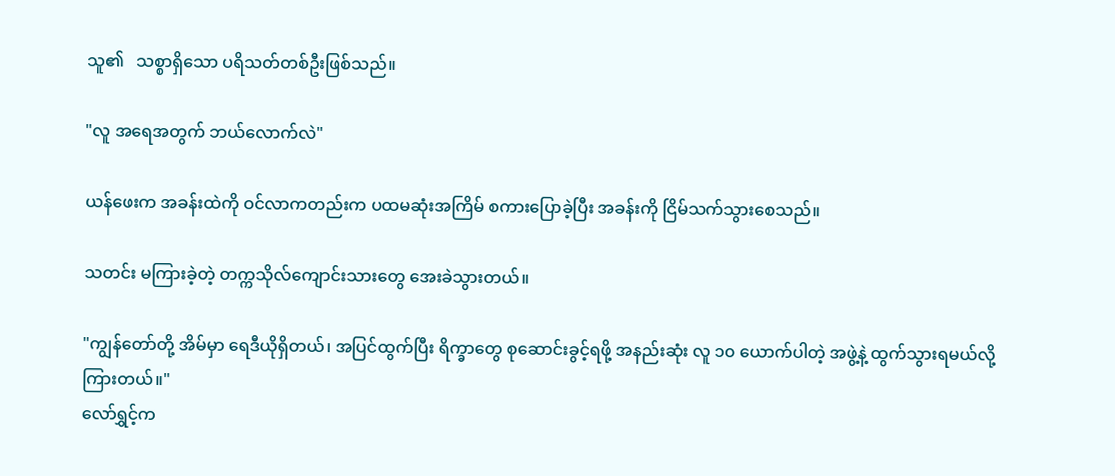သူ၏   သစ္စာရှိသော ပရိသတ်တစ်ဦးဖြစ်သည်။

"လူ အရေအတွက် ဘယ်လောက်လဲ"

ယန်ဖေးက အခန်းထဲကို ဝင်လာကတည်းက ပထမဆုံးအကြိမ် စကားပြောခဲ့ပြီး အခန်းကို ငြိမ်သက်သွားစေသည်။

သတင်း မကြားခဲ့တဲ့ တက္ကသိုလ်ကျောင်းသားတွေ အေးခဲသွားတယ်။

"ကျွန်တော်တို့ အိမ်မှာ ရေဒီယိုရှိတယ်၊ အပြင်ထွက်ပြီး ရိက္ခာတွေ စုဆောင်းခွင့်ရဖို့ အနည်းဆုံး လူ ၁၀ ယောက်ပါတဲ့ အဖွဲ့နဲ့ ထွက်သွားရမယ်လို့ ကြားတယ်။"
လော်ရွှင့်က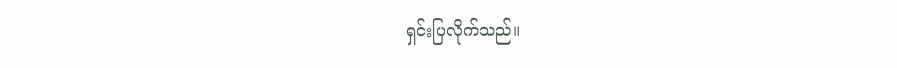ရှင်းပြလိုက်သည်။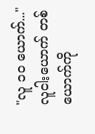"လူ ၁၀ ယောက်..."
လူငါးယောက် တစ်ယောက်ကို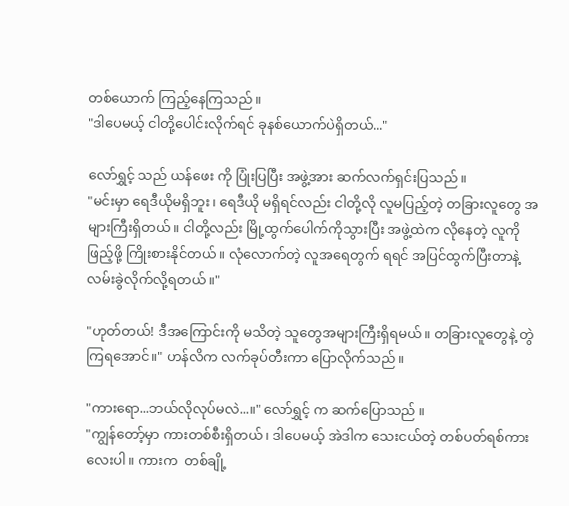တစ်ယောက် ကြည့်နေကြသည်။
"ဒါပေမယ့် ငါတို့ပေါင်းလိုက်ရင် ခုနစ်ယောက်ပဲရှိတယ်..."

လော်ရွှင့် သည် ယန်ဖေး ကို ပြုံးပြပြီး အဖွဲ့အား ဆက်လက်ရှင်းပြသည်။
"မင်းမှာ ရေဒီယိုမရှိဘူး၊ ရေဒီယို မရှိရင်လည်း ငါတို့လို လူမပြည့်တဲ့ တခြားလူတွေ အများကြီးရှိတယ်။ ငါတို့လည်း မြို့ထွက်ပေါက်ကိုသွားပြီး အဖွဲ့ထဲက လိုနေတဲ့ လူကို ဖြည့်ဖို့ ကြိုးစားနိုင်တယ်။ လုံလောက်တဲ့ လူအရေတွက် ရရင် အပြင်ထွက်ပြီးတာနဲ့ လမ်းခွဲလိုက်လို့ရတယ်။"

"ဟုတ်တယ်! ဒီအကြောင်းကို မသိတဲ့ သူတွေအများကြီးရှိရမယ်။ တခြားလူတွေနဲ့ တွဲကြရအောင်။" ဟန်လိက လက်ခုပ်တီးကာ ပြောလိုက်သည်။

"ကားရော...ဘယ်လိုလုပ်မလဲ...။" လော်ရွှင့် က ဆက်ပြောသည် ။
"ကျွန်တော့်မှာ ကားတစ်စီးရှိတယ်၊ ဒါပေမယ့် အဲဒါက သေးငယ်တဲ့ တစ်ပတ်ရစ်ကားလေးပါ။ ကားက  တစ်ချို့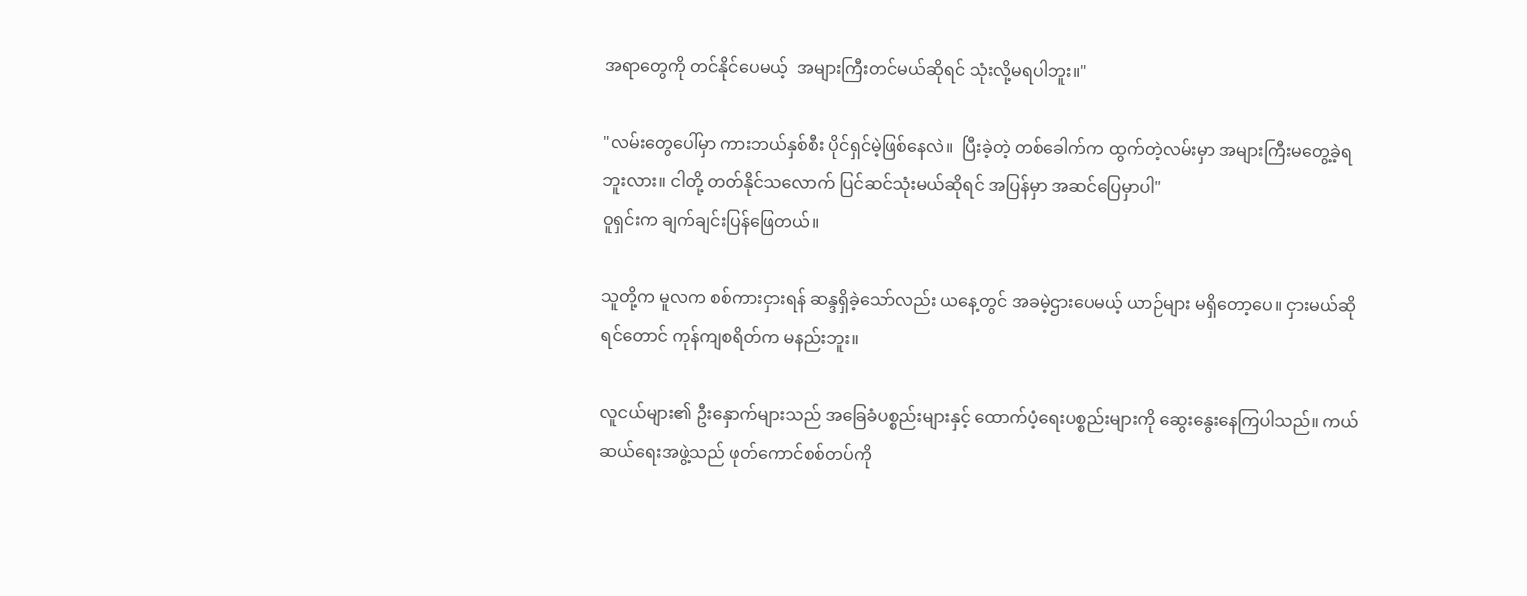အရာတွေကို တင်နိုင်ပေမယ့်  အများကြီးတင်မယ်ဆိုရင် သုံးလို့မရပါဘူး။"

"လမ်းတွေပေါ်မှာ ကားဘယ်နှစ်စီး ပိုင်ရှင်မဲ့ဖြစ်နေလဲ။  ပြီးခဲ့တဲ့ တစ်ခေါက်က ထွက်တဲ့လမ်းမှာ အများကြီးမတွေ့ခဲ့ရဘူးလား။ ငါတို့ တတ်နိုင်သလောက် ပြင်ဆင်သုံးမယ်ဆိုရင် အပြန်မှာ အဆင်ပြေမှာပါ"
ဝူရှင်းက ချက်ချင်းပြန်ဖြေတယ်။

သူတို့က မူလက စစ်ကားငှားရန် ဆန္ဒရှိခဲ့သော်လည်း ယနေ့တွင် အခမဲ့ဌားပေမယ့် ယာဉ်များ မရှိတော့ပေ။ ငှားမယ်ဆိုရင်တောင် ကုန်ကျစရိတ်က မနည်းဘူး။

လူငယ်များ၏ ဦးနှောက်များသည် အခြေခံပစ္စည်းများနှင့် ထောက်ပံ့ရေးပစ္စည်းများကို ဆွေးနွေးနေကြပါသည်။ ကယ်ဆယ်ရေးအဖွဲ့သည် ဖုတ်ကောင်စစ်တပ်ကို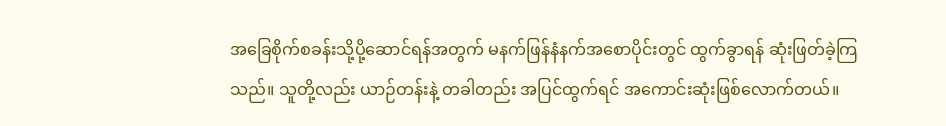အခြေစိုက်စခန်းသို့ပို့ဆောင်ရန်အတွက် မနက်ဖြန်နံနက်အစောပိုင်းတွင် ထွက်ခွာရန် ဆုံးဖြတ်ခဲ့ကြသည်။ သူတို့လည်း ယာဉ်တန်းနဲ့ တခါတည်း အပြင်ထွက်ရင် အကောင်းဆုံးဖြစ်လောက်တယ်။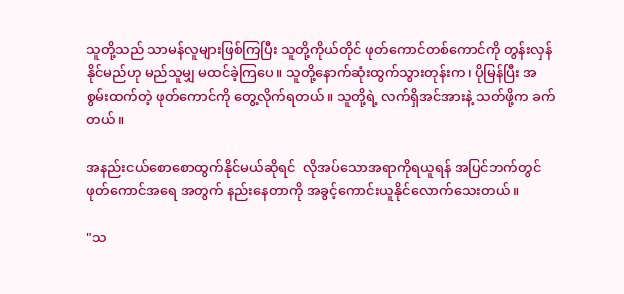သူတို့သည် သာမန်လူများဖြစ်ကြပြီး သူတို့ကိုယ်တိုင် ဖုတ်ကောင်တစ်ကောင်ကို တွန်းလှန်နိုင်မည်ဟု မည်သူမျှ မထင်ခဲ့ကြပေ။ သူတို့နောက်ဆုံးထွက်သွားတုန်းက၊ ပိုမြန်ပြီး အစွမ်းထက်တဲ့ ဖုတ်ကောင်ကို တွေ့လိုက်ရတယ်။ သူတို့ရဲ့ လက်ရှိအင်အားနဲ့ သတ်ဖို့က ခက်တယ်။

အနည်းငယ်စောစောထွက်နိုင်မယ်ဆိုရင်  လိုအပ်သောအရာကိုရယူရန် အပြင်ဘက်တွင် ဖုတ်ကောင်အရေ အတွက် နည်းနေတာကို အခွင့်ကောင်းယူနိုင်လောက်သေးတယ်။

"သ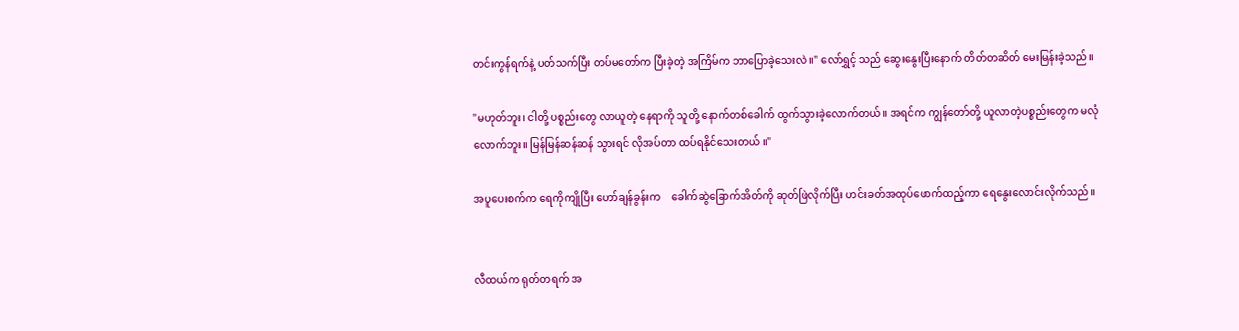တင်းကွန်ရက်နဲ့ ပတ်သက်ပြီး တပ်မတော်က ပြီးခဲ့တဲ့ အကြိမ်က ဘာပြောခဲ့သေးလဲ။" လော်ရွှင့် သည် ဆွေးနွေးပြီးနောက် တိတ်တဆိတ် မေးမြန်းခဲ့သည်။

"မဟုတ်ဘူး၊ ငါတို့ ပစ္စည်းတွေ လာယူတဲ့ နေရာကို သူတို့ နောက်တစ်ခေါက် ထွက်သွားခဲ့လောက်တယ်။ အရင်က ကျွန်တော်တို့ ယူလာတဲ့ပစ္စည်းတွေက မလုံလောက်ဘူး။ မြန်မြန်ဆန်ဆန် သွားရင် လိုအပ်တာ ထပ်ရနိုင်သေးတယ် ။"

အပူပေးစက်က ရေကိုကျိုပြီး ဟော်ချန်ခွန်းက    ခေါက်ဆွဲခြောက်အိတ်ကို ဆုတ်ဖြဲလိုက်ပြီး ဟင်းခတ်အထုပ်ဖောက်ထည့်ကာ ရေနွေးလောင်းလိုက်သည်။


လီထယ်က ရုတ်တရက် အ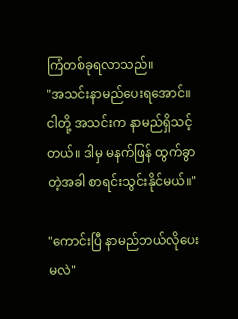ကြံတစ်ခုရလာသည်။
"အသင်းနာမည်ပေးရအောင်။ ငါတို့ အသင်းက နာမည်ရှိသင့်တယ်။ ဒါမှ မနက်ဖြန် ထွက်ခွာတဲ့အခါ စာရင်းသွင်းနိုင်မယ်။"

"ကောင်းပြီ နာမည်ဘယ်လိုပေးမလဲ"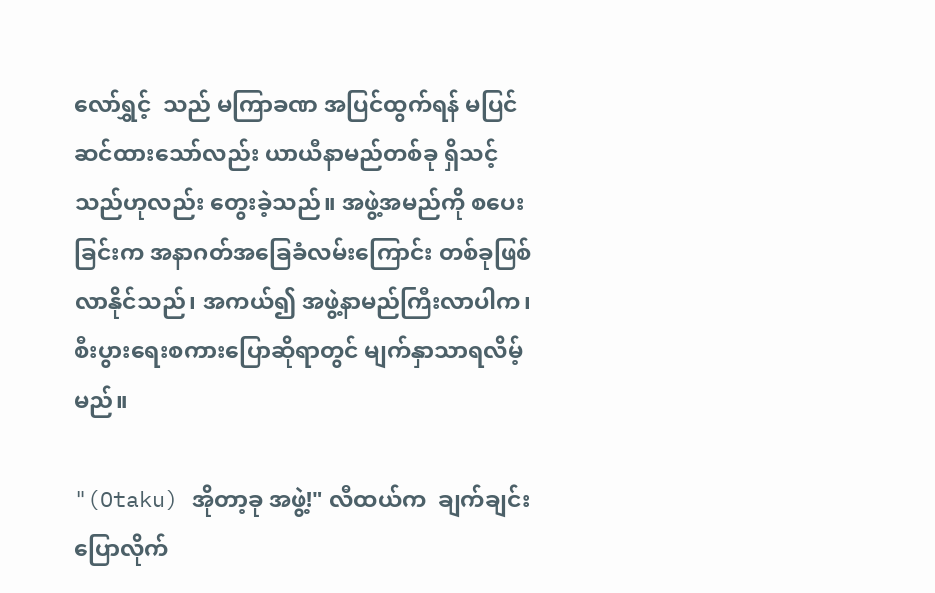လော်ရွှင့်  သည် မကြာခဏ အပြင်ထွက်ရန် မပြင်ဆင်ထားသော်လည်း ယာယီနာမည်တစ်ခု ရှိသင့်သည်ဟုလည်း တွေးခဲ့သည်။ အဖွဲ့အမည်ကို စပေးခြင်းက အနာဂတ်အခြေခံလမ်းကြောင်း တစ်ခုဖြစ်လာနိုင်သည်၊ အကယ်၍ အဖွဲ့နာမည်ကြီးလာပါက၊ စီးပွားရေးစကားပြောဆိုရာတွင် မျက်နှာသာရလိမ့်မည်။

"(Otaku) အိုတာ့ခု အဖွဲ့!" လီထယ်က  ချက်ချင်းပြောလိုက်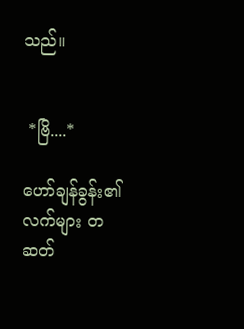သည်။


 *ဗြိ....*

ဟော်ချန်ခွန်း၏လက်များ တဆတ်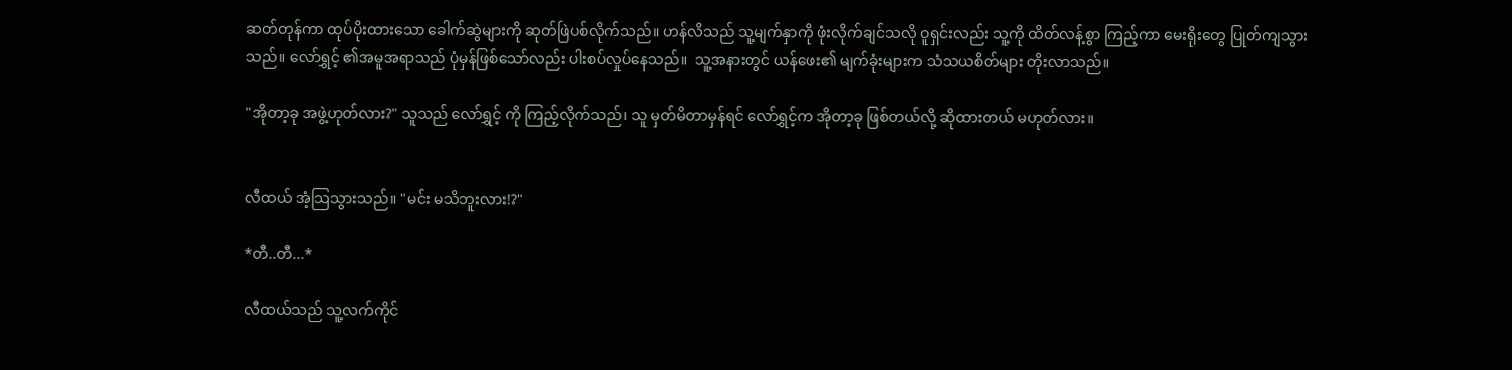ဆတ်တုန်ကာ ထုပ်ပိုးထားသော ခေါက်ဆွဲများကို ဆုတ်ဖြဲပစ်လိုက်သည်။ ဟန်လိသည် သူ့မျက်နှာကို ဖုံးလိုက်ချင်သလို ဝူရှင်းလည်း သူ့ကို ထိတ်လန့်စွာ ကြည့်ကာ မေးရိုးတွေ ပြုတ်ကျသွားသည်။ လော်ရွှင့် ၏အမူအရာသည် ပုံမှန်ဖြစ်သော်လည်း ပါးစပ်လှုပ်နေသည်။  သူ့အနားတွင် ယန်ဖေး၏ မျက်ခုံးများက သံသယစိတ်များ တိုးလာသည်။

"အိုတာ့ခု အဖွဲ့ဟုတ်လား?" သူသည် လော်ရွှင့် ကို ကြည့်လိုက်သည်၊ သူ မှတ်မိတာမှန်ရင် လော်ရွှင့်က အိုတာ့ခု ဖြစ်တယ်လို့ ဆိုထားတယ် မဟုတ်လား။


လီထယ် အံ့သြသွားသည်။ "မင်း မသိဘူးလား!?"

*တီ..တီ...*

လီထယ်သည် သူ့လက်ကိုင်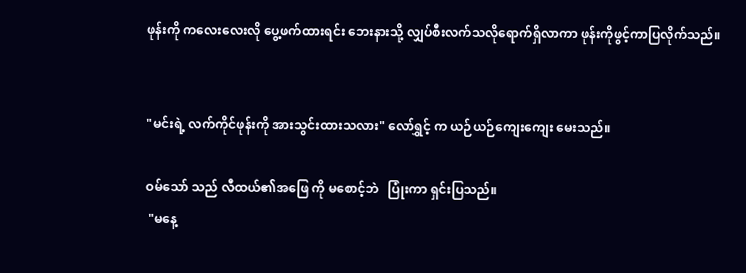ဖုန်းကို ကလေးလေးလို ပွေ့ဖက်ထားရင်း ဘေးနားသို့ လျှပ်စီးလက်သလိုရောက်ရှိလာကာ ဖုန်းကိုဖွင့်ကာပြလိုက်သည်။


"မင်းရဲ့ လက်ကိုင်ဖုန်းကို အားသွင်းထားသလား" လော်ရွှင့် က ယဉ်ယဉ်ကျေးကျေး မေးသည်။

ဝမ်သော် သည် လီထယ်၏အဖြေ ကို မစောင့်ဘဲ   ပြုံးကာ ရှင်းပြသည်။
 "မနေ့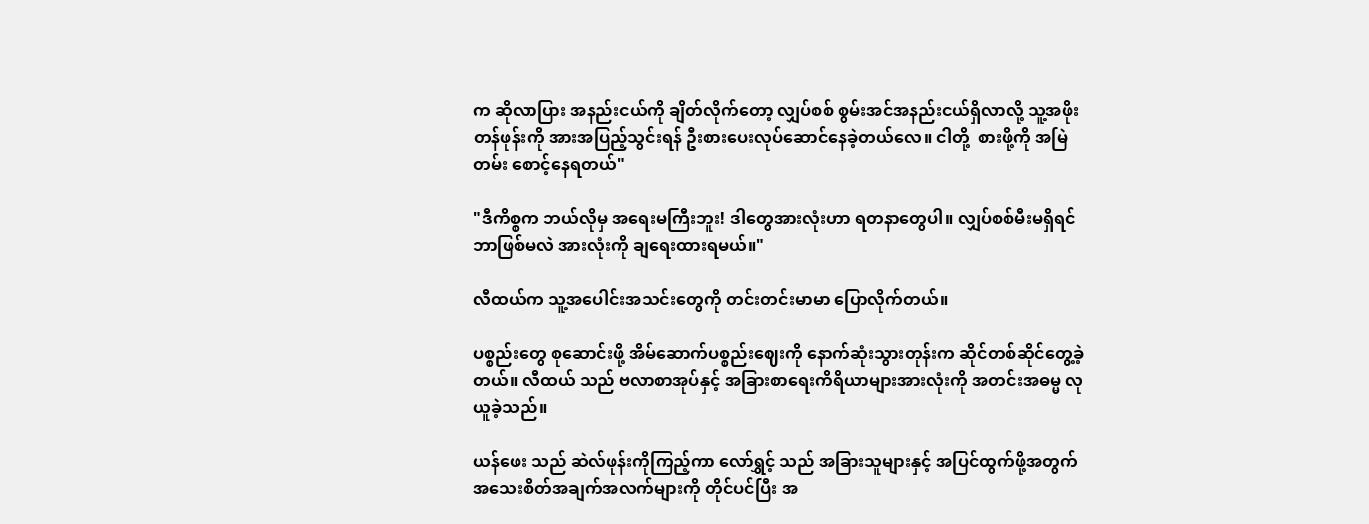က ဆိုလာပြား အနည်းငယ်ကို ချိတ်လိုက်တော့ လျှပ်စစ် စွမ်းအင်အနည်းငယ်ရှိလာလို့ သူ့အဖိုးတန်ဖုန်းကို အားအပြည့်သွင်းရန် ဦးစားပေးလုပ်ဆောင်နေခဲ့တယ်လေ။ ငါတို့  စားဖို့ကို အမြဲတမ်း စောင့်နေရတယ်"

"ဒီကိစ္စက ဘယ်လိုမှ အရေးမကြီးဘူး! ဒါတွေအားလုံးဟာ ရတနာတွေပါ။ လျှပ်စစ်မီးမရှိရင် ဘာဖြစ်မလဲ အားလုံးကို ချရေးထားရမယ်။"

လီထယ်က သူ့အပေါင်းအသင်းတွေကို တင်းတင်းမာမာ ပြောလိုက်တယ်။

ပစ္စည်းတွေ စုဆောင်းဖို့ အိမ်ဆောက်ပစ္စည်းဈေးကို နောက်ဆုံးသွားတုန်းက ဆိုင်တစ်ဆိုင်တွေ့ခဲ့တယ်။ လီထယ် သည် ဗလာစာအုပ်နှင့် အခြားစာရေးကိရိယာများအားလုံးကို အတင်းအဓမ္မ လုယူခဲ့သည်။

ယန်ဖေး သည် ဆဲလ်ဖုန်းကိုကြည့်ကာ လော်ရွှင့် သည် အခြားသူများနှင့် အပြင်ထွက်ဖို့အတွက် အသေးစိတ်အချက်အလက်များကို တိုင်ပင်ပြီး အ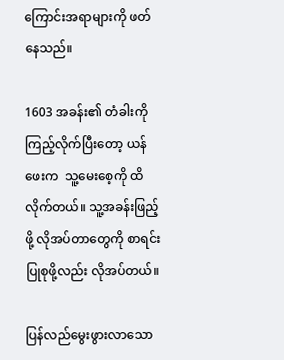ကြောင်းအရာများကို ဖတ်နေသည်။

1603 အခန်း၏ တံခါးကို ကြည့်လိုက်ပြီးတော့ ယန်ဖေးက  သူ့မေးစေ့ကို ထိလိုက်တယ်။ သူ့အခန်းဖြည့်ဖို့ လိုအပ်တာတွေကို စာရင်းပြုစုဖို့လည်း လိုအပ်တယ်။

ပြန်လည်မွေးဖွားလာသော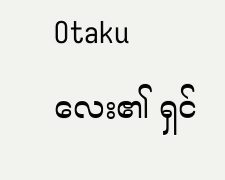Otaku လေး၏ ရှင်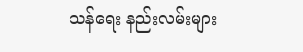သန်ရေး နည်းလမ်းများ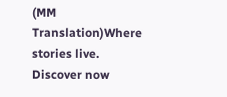(MM Translation)Where stories live. Discover now